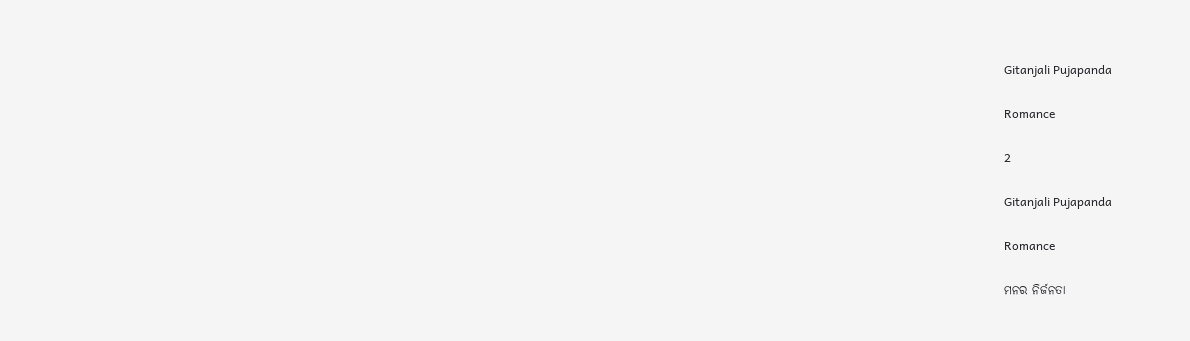Gitanjali Pujapanda

Romance

2

Gitanjali Pujapanda

Romance

ମନର ନିର୍ଜନତା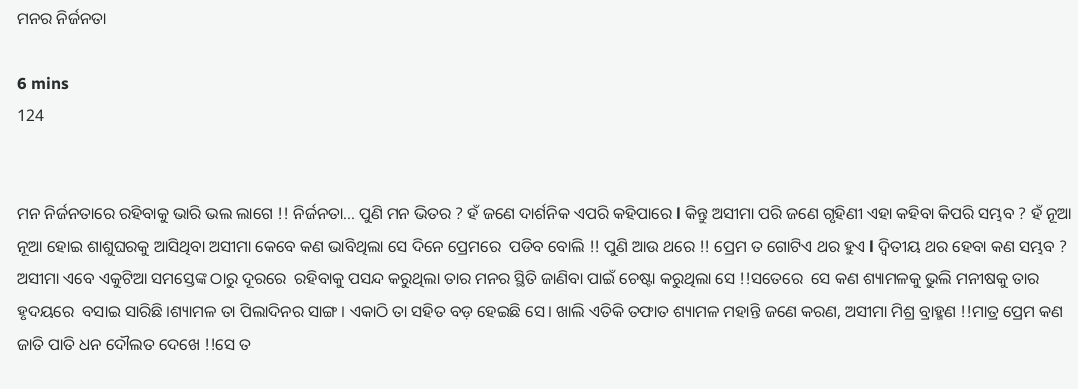ମନର ନିର୍ଜନତା

6 mins
124


ମନ ନିର୍ଜନତାରେ ରହିବାକୁ ଭାରି ଭଲ ଲାଗେ !! ନିର୍ଜନତା... ପୁଣି ମନ ଭିତର ? ହଁ ଜଣେ ଦାର୍ଶନିକ ଏପରି କହିପାରେ l କିନ୍ତୁ ଅସୀମା ପରି ଜଣେ ଗୃହିଣୀ ଏହା କହିବା କିପରି ସମ୍ଭବ ? ହଁ ନୂଆ ନୂଆ ହୋଇ ଶାଶୁଘରକୁ ଆସିଥିବା ଅସୀମା କେବେ କଣ ଭାବିଥିଲା ସେ ଦିନେ ପ୍ରେମରେ  ପଡିବ ବୋଲି !! ପୁଣି ଆଉ ଥରେ !! ପ୍ରେମ ତ ଗୋଟିଏ ଥର ହୁଏ l ଦ୍ୱିତୀୟ ଥର ହେବା କଣ ସମ୍ଭବ ? ଅସୀମା ଏବେ ଏକୁଟିଆ ସମସ୍ତେଙ୍କ ଠାରୁ ଦୂରରେ  ରହିବାକୁ ପସନ୍ଦ କରୁଥିଲା ତାର ମନର ସ୍ଥିତି ଜାଣିବା ପାଇଁ ଚେଷ୍ଟା କରୁଥିଲା ସେ !!ସତେରେ  ସେ କଣ ଶ୍ୟାମଳକୁ ଭୁଲି ମନୀଷକୁ ତାର ହୃଦୟରେ  ବସାଇ ସାରିଛି ।ଶ୍ୟାମଳ ତା ପିଲାଦିନର ସାଙ୍ଗ । ଏକାଠି ତା ସହିତ ବଡ଼ ହେଇଛି ସେ। ଖାଲି ଏତିକି ତଫାତ ଶ୍ୟାମଳ ମହାନ୍ତି ଜଣେ କରଣ, ଅସୀମା ମିଶ୍ର ବ୍ରାହ୍ମଣ !!ମାତ୍ର ପ୍ରେମ କଣ ଜାତି ପାତି ଧନ ଦୌଲତ ଦେଖେ !!ସେ ତ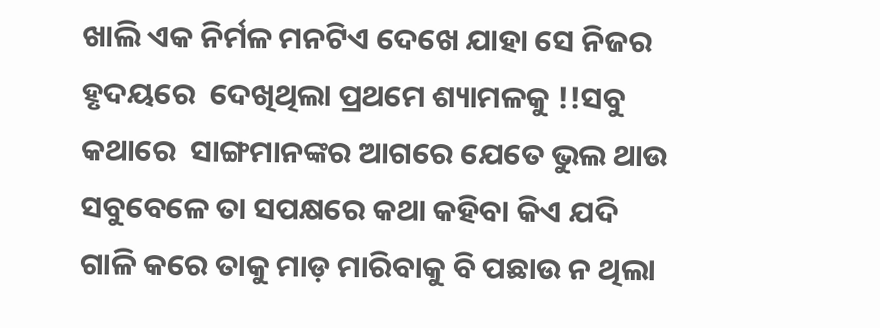ଖାଲି ଏକ ନିର୍ମଳ ମନଟିଏ ଦେଖେ ଯାହା ସେ ନିଜର ହୃଦୟରେ  ଦେଖିଥିଲା ପ୍ରଥମେ ଶ୍ୟାମଳକୁ !!ସବୁ କଥାରେ  ସାଙ୍ଗମାନଙ୍କର ଆଗରେ ଯେତେ ଭୁଲ ଥାଉ ସବୁବେଳେ ତା ସପକ୍ଷରେ କଥା କହିବା କିଏ ଯଦି ଗାଳି କରେ ତାକୁ ମାଡ଼ ମାରିବାକୁ ବି ପଛାଉ ନ ଥିଲା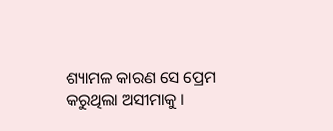ଶ୍ୟାମଳ କାରଣ ସେ ପ୍ରେମ କରୁଥିଲା ଅସୀମାକୁ ।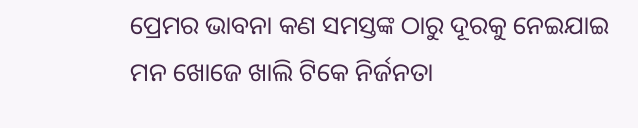ପ୍ରେମର ଭାବନା କଣ ସମସ୍ତଙ୍କ ଠାରୁ ଦୂରକୁ ନେଇଯାଇ ମନ ଖୋଜେ ଖାଲି ଟିକେ ନିର୍ଜନତା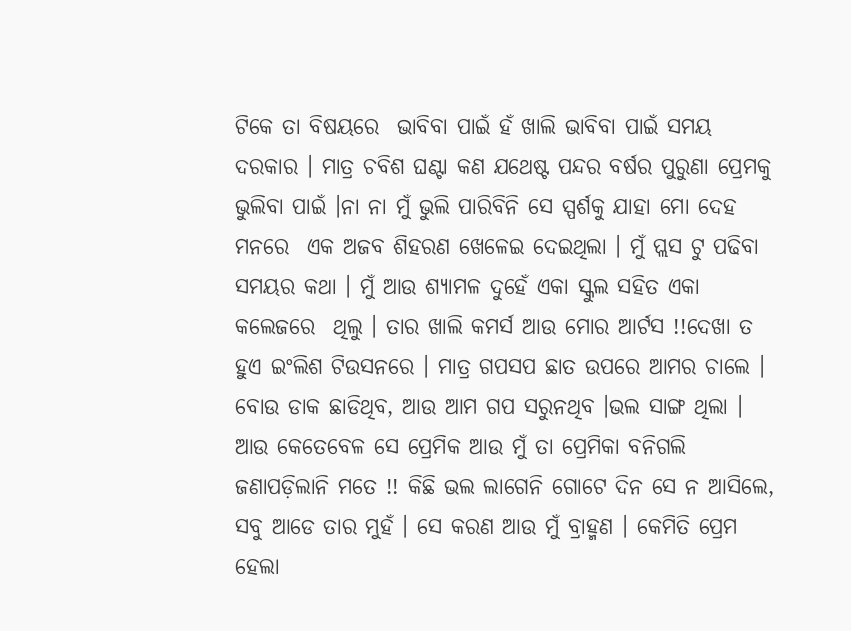ଟିକେ ତା ବିଷୟରେ  ଭାବିବା ପାଇଁ ହଁ ଖାଲି ଭାବିବା ପାଇଁ ସମୟ ଦରକାର । ମାତ୍ର ଚବିଶ ଘଣ୍ଟା କଣ ଯଥେଷ୍ଟ ପନ୍ଦର ବର୍ଷର ପୁରୁଣା ପ୍ରେମକୁ ଭୁଲିବା ପାଇଁ ।ନା ନା ମୁଁ ଭୁଲି ପାରିବିନି ସେ ସ୍ପର୍ଶକୁ ଯାହା ମୋ ଦେହ ମନରେ  ଏକ ଅଜବ ଶିହରଣ ଖେଳେଇ ଦେଇଥିଲା । ମୁଁ ପ୍ଲସ ଟୁ ପଢିବା ସମୟର କଥା । ମୁଁ ଆଉ ଶ୍ୟାମଳ ଦୁହେଁ ଏକା ସ୍କୁଲ ସହିତ ଏକା କଲେଜରେ  ଥିଲୁ । ତାର ଖାଲି କମର୍ସ ଆଉ ମୋର ଆର୍ଟସ !!ଦେଖା ତ ହୁଏ ଇଂଲିଶ ଟିଉସନରେ । ମାତ୍ର ଗପସପ ଛାତ ଉପରେ ଆମର ଚାଲେ । ବୋଉ ଡାକ ଛାଡିଥିବ, ଆଉ ଆମ ଗପ ସରୁନଥିବ ।ଭଲ ସାଙ୍ଗ ଥିଲା । ଆଉ କେତେବେଳ ସେ ପ୍ରେମିକ ଆଉ ମୁଁ ତା ପ୍ରେମିକା ବନିଗଲି ଜଣାପଡ଼ିଲାନି ମତେ !! କିଛି ଭଲ ଲାଗେନି ଗୋଟେ ଦିନ ସେ ନ ଆସିଲେ, ସବୁ ଆଡେ ତାର ମୁହଁ । ସେ କରଣ ଆଉ ମୁଁ ବ୍ରାହ୍ମଣ । କେମିତି ପ୍ରେମ ହେଲା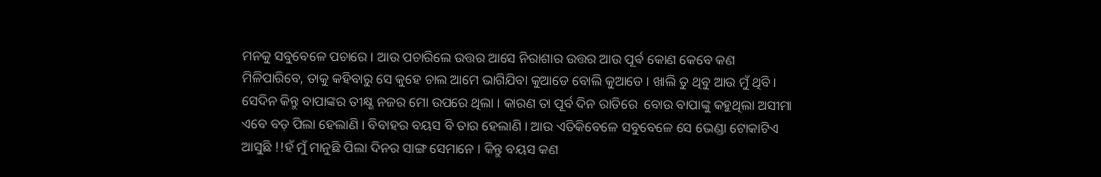ମନକୁ ସବୁବେଳେ ପଚାରେ । ଆଉ ପଚାରିଲେ ଉତ୍ତର ଆସେ ନିରାଶାର ଉତ୍ତର ଆଉ ପୂର୍ଵ କୋଣ କେବେ କଣ ମିଳିପାରିବେ, ତାକୁ କହିବାରୁ ସେ କୁହେ ଚାଲ ଆମେ ଭାଗିଯିବା କୁଆଡେ ବୋଲି କୁଆଡେ । ଖାଲି ତୁ ଥିବୁ ଆଉ ମୁଁ ଥିବି । ସେଦିନ କିନ୍ତୁ ବାପାଙ୍କର ତୀକ୍ଷ୍ଣ ନଜର ମୋ ଉପରେ ଥିଲା । କାରଣ ତା ପୂର୍ବ ଦିନ ରାତିରେ  ବୋଉ ବାପାଙ୍କୁ କହୁଥିଲା ଅସୀମା ଏବେ ବଡ଼ ପିଲା ହେଲାଣି । ବିବାହର ବୟସ ବି ତାର ହେଲାଣି । ଆଉ ଏତିକିବେଳେ ସବୁବେଳେ ସେ ଭେଣ୍ଡା ଟୋକାଟିଏ ଆସୁଛି !!ହଁ ମୁଁ ମାନୁଛି ପିଲା ଦିନର ସାଙ୍ଗ ସେମାନେ । କିନ୍ତୁ ବୟସ କଣ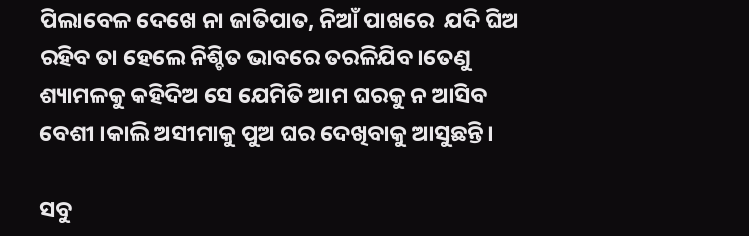ପିଲାବେଳ ଦେଖେ ନା ଜାତିପାତ, ନିଆଁ ପାଖରେ  ଯଦି ଘିଅ ରହିବ ତା ହେଲେ ନିଶ୍ଚିତ ଭାବରେ ତରଳିଯିବ।ତେଣୁ ଶ୍ୟାମଳକୁ କହିଦିଅ ସେ ଯେମିତି ଆମ ଘରକୁ ନ ଆସିବ ବେଶୀ ।କାଲି ଅସୀମାକୁ ପୁଅ ଘର ଦେଖିବାକୁ ଆସୁଛନ୍ତି।

ସବୁ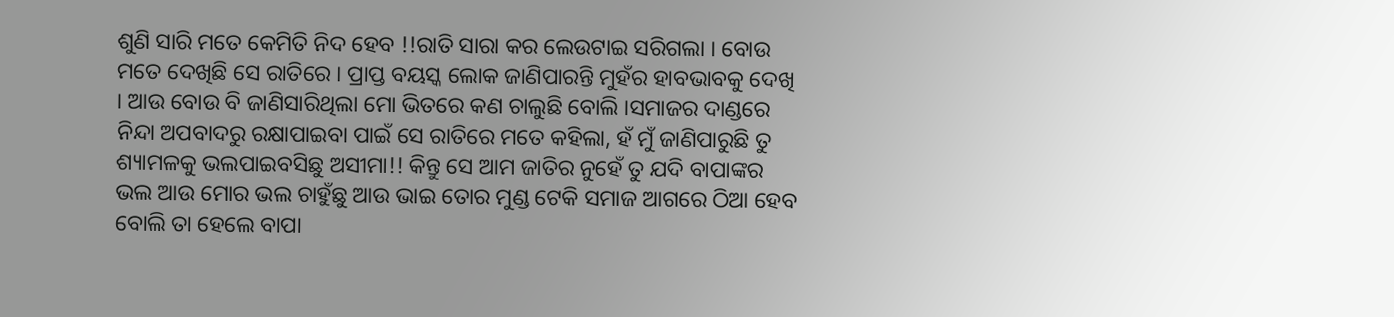ଶୁଣି ସାରି ମତେ କେମିତି ନିଦ ହେବ !!ରାତି ସାରା କର ଲେଉଟାଇ ସରିଗଲା । ବୋଉ ମତେ ଦେଖିଛି ସେ ରାତିରେ । ପ୍ରାପ୍ତ ବୟସ୍କ ଲୋକ ଜାଣିପାରନ୍ତି ମୁହଁର ହାବଭାବକୁ ଦେଖି । ଆଉ ବୋଉ ବି ଜାଣିସାରିଥିଲା ମୋ ଭିତରେ କଣ ଚାଲୁଛି ବୋଲି ।ସମାଜର ଦାଣ୍ଡରେ  ନିନ୍ଦା ଅପବାଦରୁ ରକ୍ଷାପାଇବା ପାଇଁ ସେ ରାତିରେ ମତେ କହିଲା, ହଁ ମୁଁ ଜାଣିପାରୁଛି ତୁ ଶ୍ୟାମଳକୁ ଭଲପାଇବସିଛୁ ଅସୀମା!! କିନ୍ତୁ ସେ ଆମ ଜାତିର ନୁହେଁ ତୁ ଯଦି ବାପାଙ୍କର ଭଲ ଆଉ ମୋର ଭଲ ଚାହୁଁଛୁ ଆଉ ଭାଇ ତୋର ମୁଣ୍ଡ ଟେକି ସମାଜ ଆଗରେ ଠିଆ ହେବ ବୋଲି ତା ହେଲେ ବାପା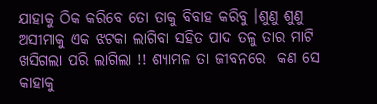ଯାହାକୁ ଠିକ କରିବେ ତୋ ତାକୁ ବିବାହ କରିବୁ ।ଶୁଣୁ ଶୁଣୁ ଅସୀମାକୁ ଏକ ଝଟକା ଲାଗିବା ସହିତ ପାଦ ତଳୁ ତାର ମାଟି ଖସିଗଲା ପରି ଲାଗିଲା !! ଶ୍ୟାମଳ ତା ଜୀବନରେ  କଣ ସେ କାହାକୁ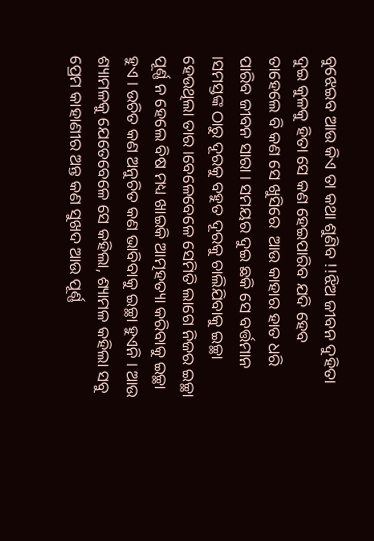ବୁଝେଇବ ଆଉ କିଏ ତା କଥା ଶୁଣିବ !!ଝିଅ ଜୀବନ ଦୁହିତା ଦୁଇ କୁଳକୁ ହିତା ସେ କଣ ହେଇପାରିବ ଯଦି ହେବ ତାହେଲେ ବି କଣ ସେ ଖୁସିରେ  ଆଉ କାହାର ହାତ ଧରି ପାରିବ ଜୀବନ ସାରା । ସମୟର ଦୁଇ ଛକି ସେ ବର୍ତ୍ତମାନ ।ସମସ୍ତଙ୍କ ଠାରୁ ଦୂରକୁ ବହୁତ ଦୂରକୁ ଚାଲିଯିବାକୁ ଇଚ୍ଛା ହେଉଥିଲା ତାର ।ବେଳେବେଳେ ସେମିତି ଲାଗେ ନିଜର ଇଚ୍ଛା ପୂର୍ଣ୍ଣ ନ ହେଲେ ବିଷ ମଧ୍ୟ ଖାଇକି ଆତ୍ମହତ୍ୟା କରିବାକୁ ଇଚ୍ଛା ହୁଏ । ଉଚିତ କଣ ଅନୁଚିତ କଣ ଭାବିବାକୁ ଇଚ୍ଛା ହୁଏନି । ଆଉ ଶ୍ୟାମଳକୁ ଯେତେବେଳେ ସେ କହିଲା, ଶ୍ୟାମଳ କହିଲା ସବୁ ପ୍ରେମ କାହାଣୀର ଅନ୍ତ କଣ ସୁଖଦ ଆଉ ପୂର୍ଣ୍ଣ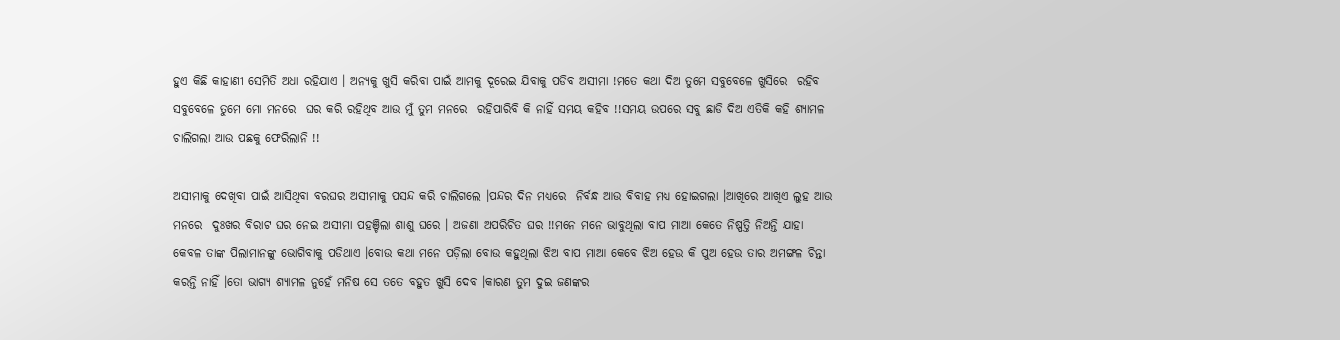ହୁଏ କିଛି କାହାଣୀ ସେମିତି ଅଧା ରହିଯାଏ । ଅନ୍ୟକୁ ଖୁସି କରିବା ପାଇଁ ଆମକୁ ଦୂରେଇ ଯିବାକୁ ପଡିବ ଅସୀମା !ମତେ କଥା ଦିଅ ତୁମେ ସବୁବେଳେ ଖୁସିରେ  ରହିବ ସବୁବେଳେ ତୁମେ ମୋ ମନରେ  ଘର କରି ରହିଥିବ ଆଉ ମୁଁ ତୁମ ମନରେ  ରହିପାରିବି କି ନାହିଁ ସମୟ କହିବ !!ସମୟ ଉପରେ ସବୁ ଛାଡି ଦିଅ ଏତିକି କହି ଶ୍ୟାମଳ ଚାଲିଗଲା ଆଉ ପଛକୁ ଫେରିଲାନି !!

ଅସୀମାକୁ ଦେଖିବା ପାଇଁ ଆସିଥିବା ବରଘର ଅସୀମାକୁ ପସନ୍ଦ କରି ଚାଲିଗଲେ ।ପନ୍ଦର ଦିନ ମଧ୍ୟରେ  ନିର୍ବନ୍ଧ ଆଉ ବିବାହ ମଧ୍ୟ ହୋଇଗଲା ।ଆଖିରେ ଆଖିଏ ଲୁହ ଆଉ ମନରେ  ଦୁଃଖର ବିରାଟ ଘର ନେଇ ଅସୀମା ପହଞ୍ଚିଲା ଶାଶୁ ଘରେ । ଅଜଣା ଅପରିଚିତ ଘର !!ମନେ ମନେ ଭାବୁଥିଲା ବାପ ମାଆ କେତେ ନିଷ୍ପତ୍ତି ନିଅନ୍ତି ଯାହା କେବଳ ତାଙ୍କ ପିଲାମାନଙ୍କୁ ଭୋଗିବାକୁ ପଡିଥାଏ ।ବୋଉ କଥା ମନେ ପଡ଼ିଲା ବୋଉ କହୁଥିଲା ଝିଅ ବାପ ମାଆ କେବେ ଝିଅ ହେଉ କି ପୁଅ ହେଉ ତାର ଅମଙ୍ଗଳ ଚିନ୍ତା କରନ୍ତି ନାହିଁ ।ତୋ ଭାଗ୍ୟ ଶ୍ୟାମଳ ନୁହେଁ ମନିଷ ସେ ତତେ ବହୁତ ଖୁସି ଦେବ ।କାରଣ ତୁମ ଦୁଇ ଜଣଙ୍କର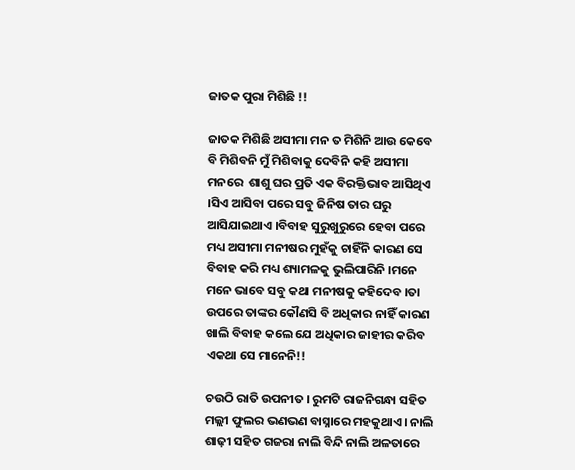ଜାତକ ପୁରା ମିଶିଛି !!

ଜାତକ ମିଶିଛି ଅସୀମା ମନ ତ ମିଶିନି ଆଉ କେବେ ବି ମିଶିବନି ମୁଁ ମିଶିବାକୁ ଦେବିନି କହି ଅସୀମା ମନରେ  ଶାଶୁ ଘର ପ୍ରତି ଏକ ବିରକ୍ତିଭାବ ଆସିଥିଏ ।ସିଏ ଆସିବା ପରେ ସବୁ ଜିନିଷ ତାର ଘରୁ ଆସିଯାଇଥାଏ ।ବିବାହ ସୁରୁଖୁରୁରେ ହେବା ପରେ ମଧ୍ୟ ଅସୀମା ମନୀଷର ମୁହଁକୁ ଚାହିଁନି କାରଣ ସେ ବିବାହ କରି ମଧ୍ୟ ଶ୍ୟାମଳକୁ ଭୁଲିପାରିନି ।ମନେ ମନେ ଭାବେ ସବୁ କଥା ମନୀଷକୁ କହିଦେବ ।ତା ଉପରେ ତାଙ୍କର କୌଣସି ବି ଅଧିକାର ନାହିଁ କାରଣ ଖାଲି ବିବାହ କଲେ ଯେ ଅଧିକାର ଜାହୀର କରିବ ଏକଥା ସେ ମାନେନି!!

ଚଉଠି ରାତି ଉପନୀତ । ରୁମଟି ରାଜନିଗନ୍ଧା ସହିତ ମଲ୍ଲୀ ଫୁଲର ଭଣଭଣ ବାସ୍ନାରେ ମହକୁଥାଏ । ନାଲି ଶାଢ଼ୀ ସହିତ ଗଜରା ନାଲି ବିନ୍ଦି ନାଲି ଅଳତାରେ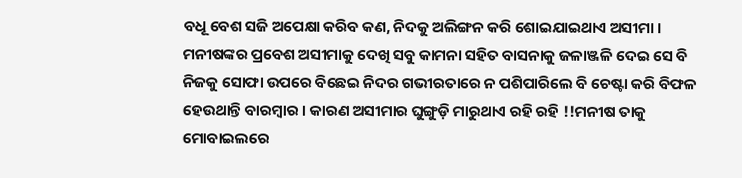ବଧୂ ବେଶ ସଜି ଅପେକ୍ଷା କରିବ କଣ, ନିଦକୁ ଅଲିଙ୍ଗନ କରି ଶୋଇଯାଇଥାଏ ଅସୀମା । ମନୀଷଙ୍କର ପ୍ରବେଶ ଅସୀମାକୁ ଦେଖି ସବୁ କାମନା ସହିତ ବାସନାକୁ ଜଳାଞ୍ଜଳି ଦେଇ ସେ ବି ନିଜକୁ ସୋଫା ଉପରେ ବିଛେଇ ନିଦର ଗଭୀରତାରେ ନ ପଶିପାରିଲେ ବି ଚେଷ୍ଟା କରି ବିଫଳ ହେଉଥାନ୍ତି ବାରମ୍ବାର । କାରଣ ଅସୀମାର ଘୁଙ୍ଗୁଡ଼ି ମାରୁଥାଏ ରହି ରହି !!ମନୀଷ ତାକୁ ମୋବାଇଲରେ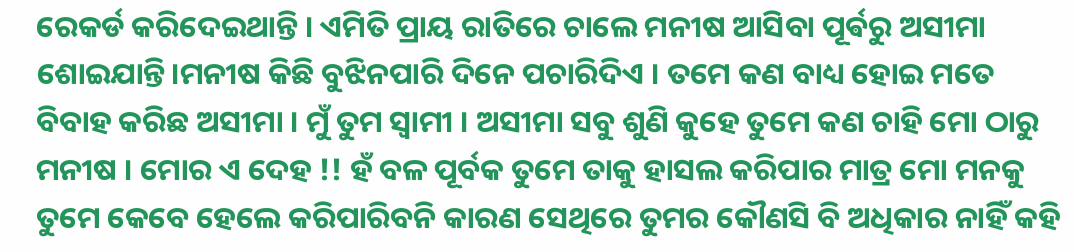ରେକର୍ଡ କରିଦେଇଥାନ୍ତି । ଏମିତି ପ୍ରାୟ ରାତିରେ ଚାଲେ ମନୀଷ ଆସିବା ପୂର୍ଵରୁ ଅସୀମା ଶୋଇଯାନ୍ତି।ମନୀଷ କିଛି ବୁଝିନପାରି ଦିନେ ପଚାରିଦିଏ । ତମେ କଣ ବାଧ୍ୟ ହୋଇ ମତେ ବିବାହ କରିଛ ଅସୀମା । ମୁଁ ତୁମ ସ୍ୱାମୀ । ଅସୀମା ସବୁ ଶୁଣି କୁହେ ତୁମେ କଣ ଚାହି ମୋ ଠାରୁ ମନୀଷ । ମୋର ଏ ଦେହ !! ହଁ ବଳ ପୂର୍ବକ ତୁମେ ତାକୁ ହାସଲ କରିପାର ମାତ୍ର ମୋ ମନକୁ ତୁମେ କେବେ ହେଲେ କରିପାରିବନି କାରଣ ସେଥିରେ ତୁମର କୌଣସି ବି ଅଧିକାର ନାହିଁ କହି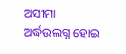ଅସୀମା ଅର୍ଦ୍ଧଉଲଗ୍ନ ହୋଇ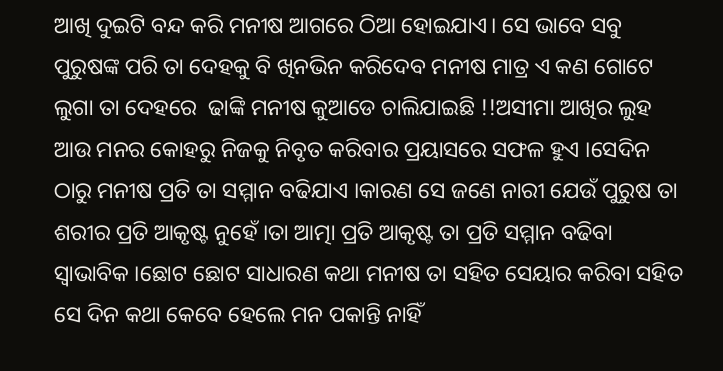ଆଖି ଦୁଇଟି ବନ୍ଦ କରି ମନୀଷ ଆଗରେ ଠିଆ ହୋଇଯାଏ। ସେ ଭାବେ ସବୁ ପୁରୁଷଙ୍କ ପରି ତା ଦେହକୁ ବି ଖିନଭିନ କରିଦେବ ମନୀଷ ମାତ୍ର ଏ କଣ ଗୋଟେ ଲୁଗା ତା ଦେହରେ  ଢାଙ୍କି ମନୀଷ କୁଆଡେ ଚାଲିଯାଇଛି !!ଅସୀମା ଆଖିର ଲୁହ ଆଉ ମନର କୋହରୁ ନିଜକୁ ନିବୃତ କରିବାର ପ୍ରୟାସରେ ସଫଳ ହୁଏ ।ସେଦିନ ଠାରୁ ମନୀଷ ପ୍ରତି ତା ସମ୍ମାନ ବଢିଯାଏ ।କାରଣ ସେ ଜଣେ ନାରୀ ଯେଉଁ ପୁରୁଷ ତା ଶରୀର ପ୍ରତି ଆକୃଷ୍ଟ ନୁହେଁ ।ତା ଆତ୍ମା ପ୍ରତି ଆକୃଷ୍ଟ ତା ପ୍ରତି ସମ୍ମାନ ବଢିବା ସ୍ୱାଭାବିକ ।ଛୋଟ ଛୋଟ ସାଧାରଣ କଥା ମନୀଷ ତା ସହିତ ସେୟାର କରିବା ସହିତ ସେ ଦିନ କଥା କେବେ ହେଲେ ମନ ପକାନ୍ତି ନାହିଁ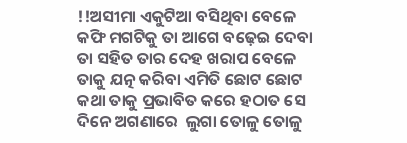!!ଅସୀମା ଏକୁଟିଆ ବସିଥିବା ବେଳେ କଫି ମଗଟିକୁ ତା ଆଗେ ବଢ଼େଇ ଦେବା ତା ସହିତ ତାର ଦେହ ଖରାପ ବେଳେ ତାକୁ ଯତ୍ନ କରିବା ଏମିତି ଛୋଟ ଛୋଟ କଥା ତାକୁ ପ୍ରଭାବିତ କରେ ହଠାତ ସେ ଦିନେ ଅଗଣାରେ  ଲୁଗା ତୋଳୁ ତୋଳୁ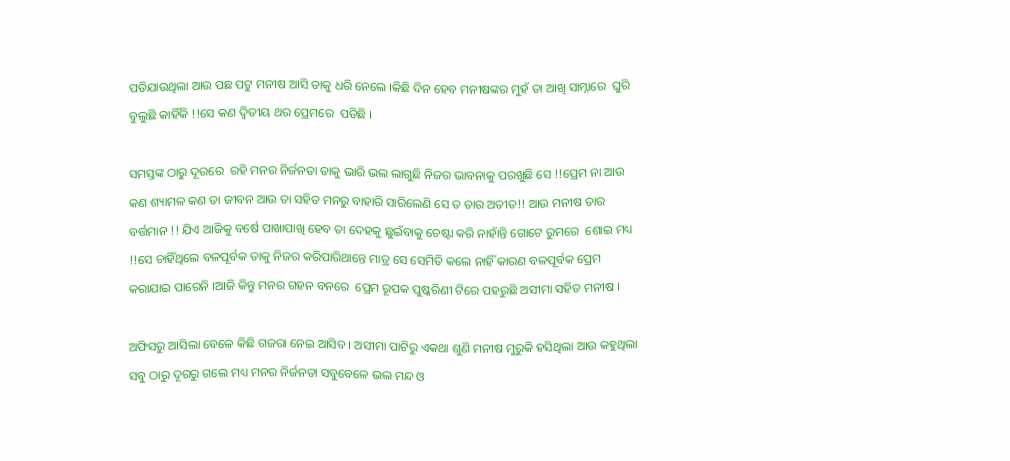ପଡିଯାଉଥିଲା ଆଉ ପଛ ପଟୁ ମନୀଷ ଆସି ତାକୁ ଧରି ନେଲେ ।କିଛି ଦିନ ହେବ ମନୀଷଙ୍କର ମୁହଁ ତା ଆଖି ସାମ୍ନାରେ  ଘୁରି ବୁଲୁଛି କାହିଁକି !!ସେ କଣ ଦ୍ୱିତୀୟ ଥର ପ୍ରେମରେ  ପଡିଛି ।

ସମସ୍ତଙ୍କ ଠାରୁ ଦୂରରେ  ରହି ମନର ନିର୍ଜନତା ତାକୁ ଭାରି ଭଲ ଲାଗୁଛି ନିଜର ଭାବନାକୁ ପରଖୁଛି ସେ !!ପ୍ରେମ ନା ଆଉ କଣ ଶ୍ୟାମଳ କଣ ତା ଜୀବନ ଆଉ ତା ସହିତ ମନରୁ ବାହାରି ସାରିଲେଣି ସେ ତ ତାର ଅତୀତ!! ଆଉ ମନୀଷ ତାର ବର୍ତ୍ତମାନ !! ଯିଏ ଆଜିକୁ ବର୍ଷେ ପାଖାପାଖି ହେବ ତା ଦେହକୁ ଛୁଇଁବାକୁ ଚେଷ୍ଟା କରି ନାହାଁନ୍ତି ଗୋଟେ ରୁମରେ  ଶୋଇ ମଧ୍ୟ !!ସେ ଚାହିଁଥିଲେ ବଳପୂର୍ବକ ତାକୁ ନିଜର କରିପାରିଥାନ୍ତେ ମାତ୍ର ସେ ସେମିତି କଲେ ନାହିଁ କାରଣ ବଳପୂର୍ବକ ପ୍ରେମ କରାଯାଇ ପାରେନି ।ଆଜି କିନ୍ତୁ ମନର ଗହନ ବନରେ  ପ୍ରେମ ରୂପକ ପୁଷ୍କରିଣୀ ଟିରେ ପହରୁଛି ଅସୀମା ସହିତ ମନୀଷ ।

ଅଫିସରୁ ଆସିଲା ବେଳେ କିଛି ଗଜରା ନେଇ ଆସିବ । ଅସୀମା ପାଟିରୁ ଏକଥା ଶୁଣି ମନୀଷ ମୁରୁକି ହସିଥିଲା ଆଉ କହୁଥିଲା ସବୁ ଠାରୁ ଦୂରରୁ ଗଲେ ମଧ୍ୟ ମନର ନିର୍ଜନତା ସବୁବେଳେ ଭଲ ମନ୍ଦ ଓ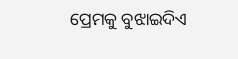ପ୍ରେମକୁ ବୁଝାଇଦିଏ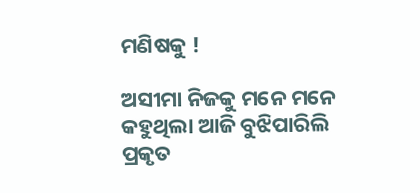ମଣିଷକୁ !

ଅସୀମା ନିଜକୁ ମନେ ମନେ କହୁଥିଲା ଆଜି ବୁଝିପାରିଲି ପ୍ରକୃତ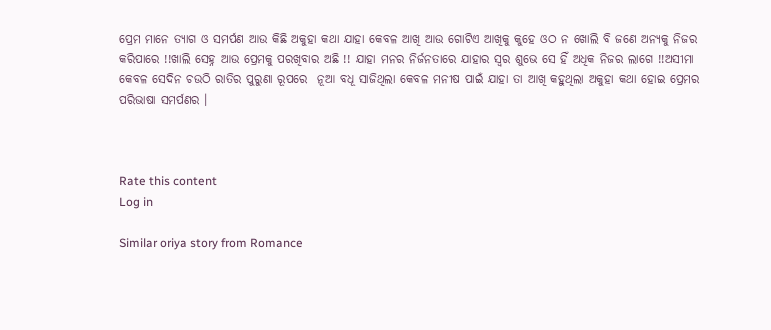ପ୍ରେମ ମାନେ ତ୍ୟାଗ ଓ ସମର୍ପଣ ଆଉ କିଛି ଅକୁହା କଥା ଯାହା କେବଳ ଆଖି ଆଉ ଗୋଟିଏ ଆଖିକୁ କୁହେ ଓଠ ନ ଖୋଲି ବି ଜଣେ ଅନ୍ୟକୁ ନିଜର କରିପାରେ !!ଖାଲି ସେହ୍ନ ଆଉ ପ୍ରେମକୁ ପରଖିବାର ଅଛି !! ଯାହା ମନର ନିର୍ଜନତାରେ ଯାହାର ସ୍ୱର ଶୁଭେ ସେ ହିଁ ଅଧିକ ନିଜର ଲାଗେ !!ଅସୀମା କେବଳ ସେଦିନ ଚଉଠି ରାତିର ପୁରୁଣା ରୂପରେ  ନୂଆ ବଧୂ ସାଜିଥିଲା କେବଳ ମନୀଷ ପାଇଁ ଯାହା ତା ଆଖି କହୁଥିଲା ଅକୁହା କଥା ହୋଇ ପ୍ରେମର ପରିଭାଷା ସମର୍ପଣର ।



Rate this content
Log in

Similar oriya story from Romance